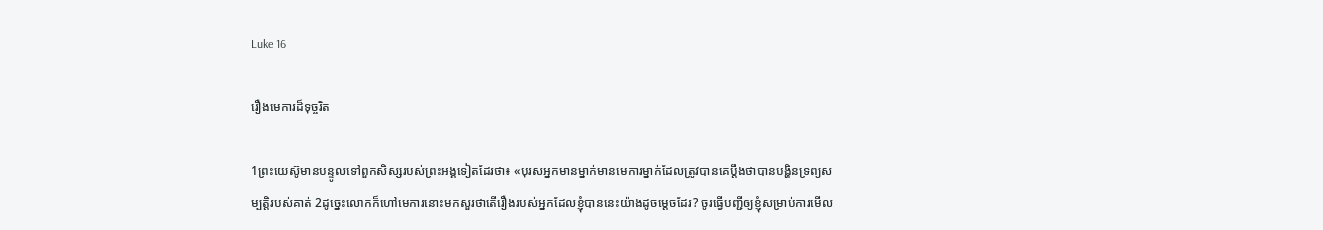Luke 16

រឿងមេការដ៏ទុច្ចរិត

1ព្រះយេស៊ូមានបន្ទូលទៅពួកសិស្សរបស់ព្រះអង្គទៀតដែរថា៖ «បុរសអ្នកមានម្នាក់មានមេការម្នាក់ដែលត្រូវបានគេប្ដឹងថាបានបង្ហិនទ្រព្យសម្បត្ដិរបស់គាត់ 2ដូច្នេះលោកក៏ហៅមេការនោះមកសួរថាតើរឿងរបស់អ្នកដែលខ្ញុំបាននេះយ៉ាងដូចម្ដេចដែរ? ចូរធ្វើបញ្ជីឲ្យខ្ញុំសម្រាប់ការមើល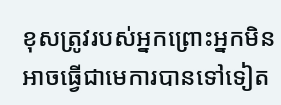ខុសត្រូវរបស់អ្នកព្រោះអ្នកមិនអាចធ្វើជាមេការបានទៅទៀត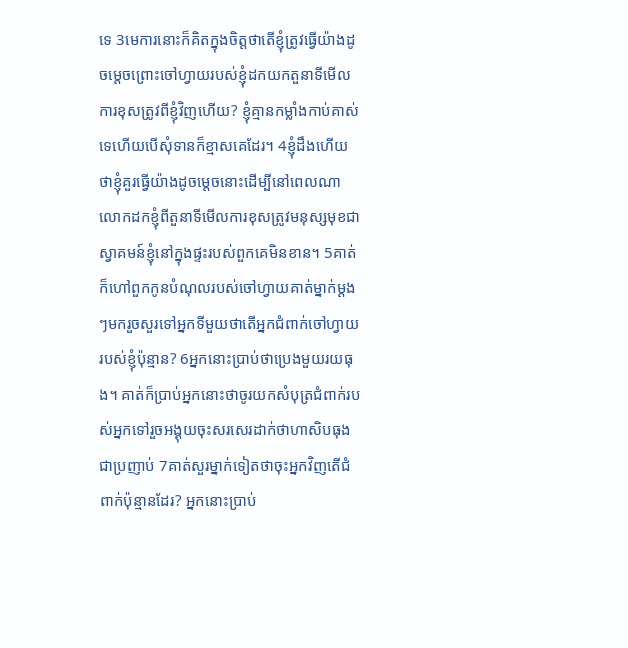ទេ 3មេការនោះក៏គិតក្នុងចិត្ដថាតើខ្ញុំត្រូវធ្វើយ៉ាងដូចម្ដេចព្រោះចៅហ្វាយរបស់ខ្ញុំដកយកតួនាទីមើលការខុសត្រូវពីខ្ញុំវិញហើយ? ខ្ញុំគ្មានកម្លាំងកាប់គាស់ទេហើយបើសុំទានក៏ខ្មាសគេដែរ។ 4ខ្ញុំដឹងហើយថាខ្ញុំគួរធ្វើយ៉ាងដូចម្ដេចនោះដើម្បីនៅពេលណាលោកដកខ្ញុំពីតួនាទីមើលការខុសត្រូវមនុស្សមុខជាស្វាគមន៍ខ្ញុំនៅក្នុងផ្ទះរបស់ពួកគេមិនខាន។ 5គាត់ក៏ហៅពួកកូនបំណុលរបស់ចៅហ្វាយគាត់ម្នាក់ម្ដងៗមករួចសួរទៅអ្នកទីមួយថាតើអ្នកជំពាក់ចៅហ្វាយរបស់ខ្ញុំប៉ុន្មាន? 6អ្នកនោះប្រាប់ថាប្រេងមួយរយធុង។ គាត់ក៏ប្រាប់អ្នកនោះថាចូរយកសំបុត្រជំពាក់របស់អ្នកទៅរួចអង្គុយចុះសរសេរដាក់ថាហាសិបធុងជាប្រញាប់ 7គាត់សួរម្នាក់ទៀតថាចុះអ្នកវិញតើជំពាក់ប៉ុន្មានដែរ? អ្នកនោះប្រាប់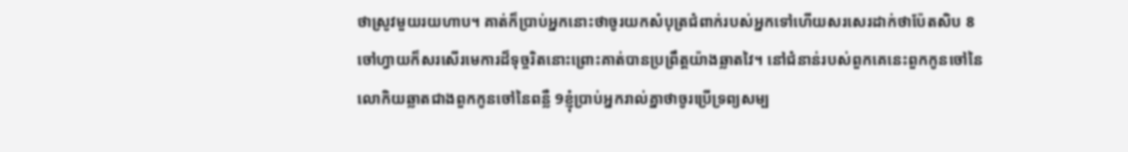ថាស្រូវមួយរយហាប។ គាត់ក៏ប្រាប់អ្នកនោះថាចូរយកសំបុត្រជំពាក់របស់អ្នកទៅហើយសរសេរដាក់ថាប៉ែតសិប 8ចៅហ្វាយក៏សរសើរមេការដ៏ទុច្ចរិតនោះព្រោះគាត់បានប្រព្រឹត្ដយ៉ាងឆ្លាតវៃ។ នៅជំនាន់របស់ពួកគេនេះពួកកូនចៅនៃលោកិយឆ្លាតជាងពួកកូនចៅនៃពន្លឺ 9ខ្ញុំប្រាប់អ្នករាល់គ្នាថាចូរប្រើទ្រព្យសម្ប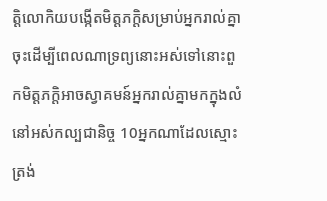ត្ដិលោកិយបង្កើតមិត្ដភក្ដិសម្រាប់អ្នករាល់គ្នាចុះដើម្បីពេលណាទ្រព្យនោះអស់ទៅនោះពួកមិត្ដភក្ដិអាចស្វាគមន៍អ្នករាល់គ្នាមកក្នុងលំនៅអស់កល្បជានិច្ច 10អ្នកណាដែលស្មោះត្រង់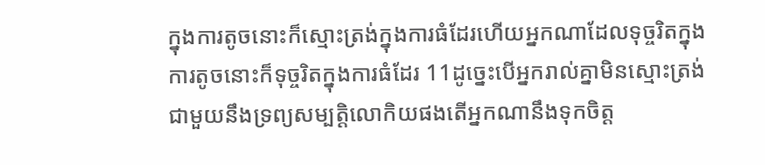ក្នុងការតូចនោះក៏ស្មោះត្រង់ក្នុងការធំដែរហើយអ្នកណាដែលទុច្ចរិតក្នុងការតូចនោះក៏ទុច្ចរិតក្នុងការធំដែរ 11ដូច្នេះបើអ្នករាល់គ្នាមិនស្មោះត្រង់ជាមួយនឹងទ្រព្យសម្បត្ដិលោកិយផងតើអ្នកណានឹងទុកចិត្ដ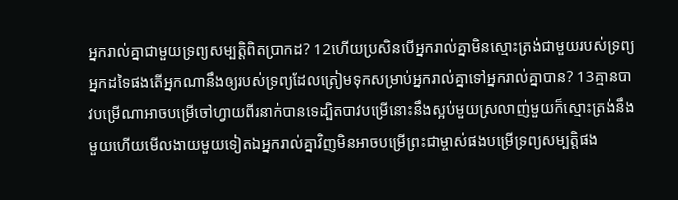អ្នករាល់គ្នាជាមួយទ្រព្យសម្បត្ដិពិតប្រាកដ? 12ហើយប្រសិនបើអ្នករាល់គ្នាមិនស្មោះត្រង់ជាមួយរបស់ទ្រព្យអ្នកដទៃផងតើអ្នកណានឹងឲ្យរបស់ទ្រព្យដែលត្រៀមទុកសម្រាប់អ្នករាល់គ្នាទៅអ្នករាល់គ្នាបាន? 13គ្មានបាវបម្រើណាអាចបម្រើចៅហ្វាយពីរនាក់បានទេដ្បិតបាវបម្រើនោះនឹងស្អប់មួយស្រលាញ់មួយក៏ស្មោះត្រង់នឹងមួយហើយមើលងាយមួយទៀតឯអ្នករាល់គ្នាវិញមិនអាចបម្រើព្រះជាម្ចាស់ផងបម្រើទ្រព្យសម្បត្ដិផង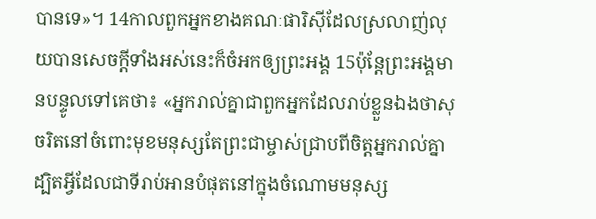បានទេ»។ 14កាលពួកអ្នកខាងគណៈផារិស៊ីដែលស្រលាញ់លុយបានសេចក្ដីទាំងអស់នេះក៏ចំអកឲ្យព្រះអង្គ 15ប៉ុន្ដែព្រះអង្គមានបន្ទូលទៅគេថា៖ «អ្នករាល់គ្នាជាពួកអ្នកដែលរាប់ខ្លួនឯងថាសុចរិតនៅចំពោះមុខមនុស្សតែព្រះជាម្ចាស់ជ្រាបពីចិត្ដអ្នករាល់គ្នាដ្បិតអ្វីដែលជាទីរាប់អានបំផុតនៅក្នុងចំណោមមនុស្ស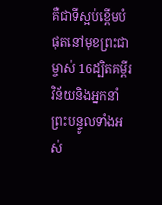គឺជាទីស្អប់ខ្ពើមបំផុតនៅមុខព្រះជាម្ចាស់ 16ដ្បិតគម្ពីរវិន័យនិងអ្នកនាំព្រះបន្ទូលទាំងអស់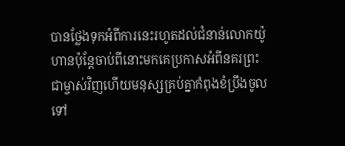បានថ្លែងទុកអំពីការនេះរហូតដល់ជំនាន់លោកយ៉ូហានប៉ុន្ដែចាប់ពីនោះមកគេប្រកាសអំពីនគរព្រះជាម្ចាស់វិញហើយមនុស្សគ្រប់គ្នាកំពុងខំប្រឹងចូលទៅ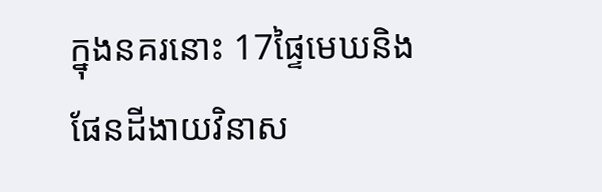ក្នុងនគរនោះ 17ផ្ទៃមេឃនិងផែនដីងាយវិនាស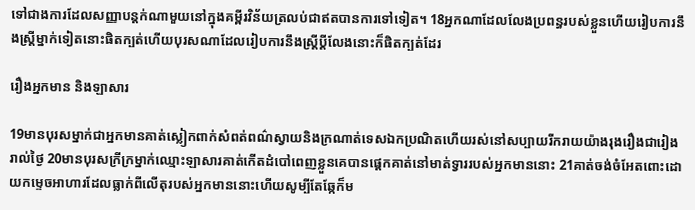ទៅជាងការដែលសញ្ញាបន្ដក់ណាមួយនៅក្នុងគម្ពីរវិន័យត្រលប់ជាឥតបានការទៅទៀត។ 18អ្នកណាដែលលែងប្រពន្ធរបស់ខ្លួនហើយរៀបការនឹងស្ដ្រីម្នាក់ទៀតនោះផិតក្បត់ហើយបុរសណាដែលរៀបការនឹងស្ត្រីប្ដីលែងនោះក៏ផិតក្បត់ដែរ

រឿងអ្នកមាន និងឡាសារ

19មានបុរសម្នាក់ជាអ្នកមានគាត់ស្លៀកពាក់សំពត់ពណ៌ស្វាយនិងក្រណាត់ទេសឯកប្រណិតហើយរស់នៅសប្បាយរីករាយយ៉ាងរុងរឿងជារៀងរាល់ថ្ងៃ 20មានបុរសក្រីក្រម្នាក់ឈ្មោះឡាសារគាត់កើតដំបៅពេញខ្លួនគេបានផ្ដេកគាត់នៅមាត់ទ្វាររបស់អ្នកមាននោះ 21គាត់ចង់ចំអែតពោះដោយកម្ទេចអាហារដែលធ្លាក់ពីលើតុរបស់អ្នកមាននោះហើយសូម្បីតែឆ្កែក៏ម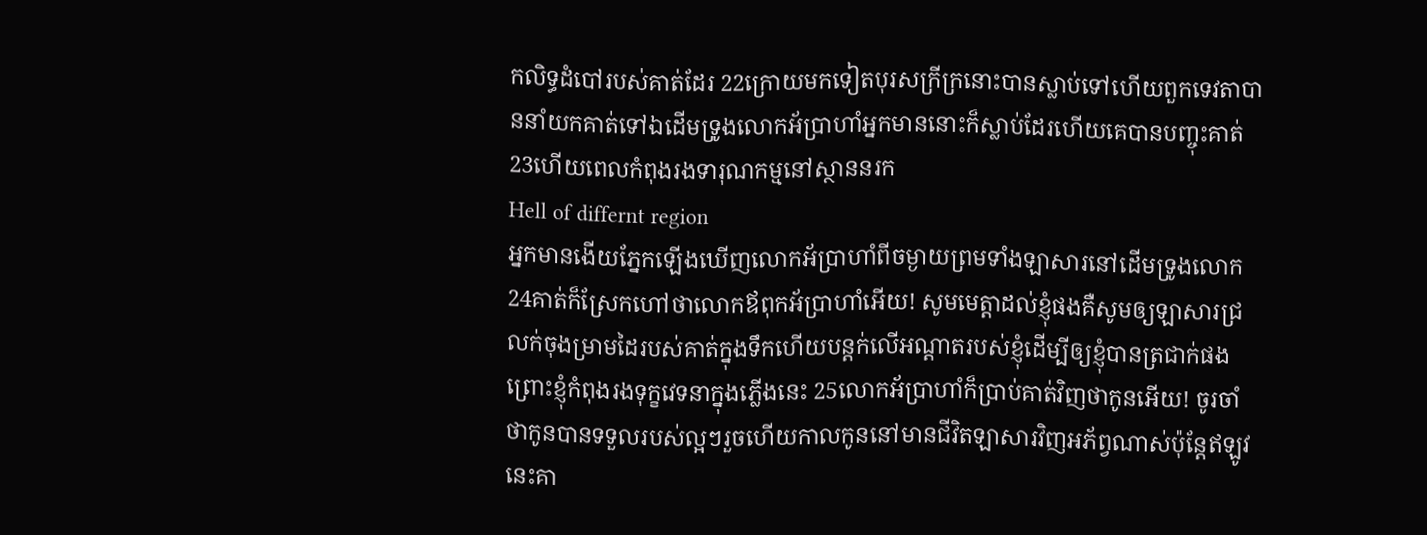កលិទ្ធដំបៅរបស់គាត់ដែរ 22ក្រោយមកទៀតបុរសក្រីក្រនោះបានស្លាប់ទៅហើយពួកទេវតាបាននាំយកគាត់ទៅឯដើមទ្រូងលោកអ័ប្រាហាំអ្នកមាននោះក៏ស្លាប់ដែរហើយគេបានបញ្ចុះគាត់ 23ហើយពេលកំពុងរងទារុណកម្មនៅស្ថាននរក
Hell of differnt region
អ្នកមានងើយភ្នែកឡើងឃើញលោកអ័ប្រាហាំពីចម្ងាយព្រមទាំងឡាសារនៅដើមទ្រូងលោក
24គាត់ក៏ស្រែកហៅថាលោកឪពុកអ័ប្រាហាំអើយ! សូមមេត្ដាដល់ខ្ញុំផងគឺសូមឲ្យឡាសារជ្រលក់ចុងម្រាមដៃរបស់គាត់ក្នុងទឹកហើយបន្ដក់លើអណ្ដាតរបស់ខ្ញុំដើម្បីឲ្យខ្ញុំបានត្រជាក់ផងព្រោះខ្ញុំកំពុងរងទុក្ខវេទនាក្នុងភ្លើងនេះ 25លោកអ័ប្រាហាំក៏ប្រាប់គាត់វិញថាកូនអើយ! ចូរចាំថាកូនបានទទួលរបស់ល្អៗរួចហើយកាលកូននៅមានជីវិតឡាសារវិញអភ័ព្វណាស់ប៉ុន្ដែឥឡូវនេះគា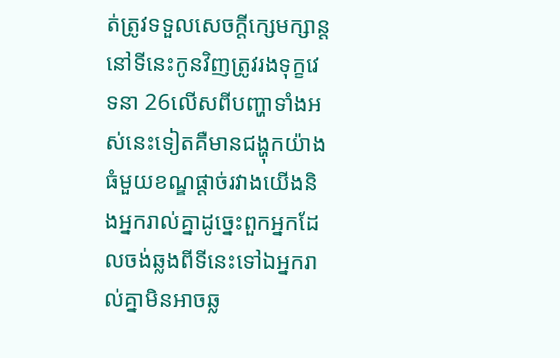ត់ត្រូវទទួលសេចក្ដីក្សេមក្សាន្ដនៅទីនេះកូនវិញត្រូវរងទុក្ខវេទនា 26លើសពីបញ្ហាទាំងអស់នេះទៀតគឺមានជង្ហុកយ៉ាងធំមួយខណ្ឌផ្ដាច់រវាងយើងនិងអ្នករាល់គ្នាដូច្នេះពួកអ្នកដែលចង់ឆ្លងពីទីនេះទៅឯអ្នករាល់គ្នាមិនអាចឆ្ល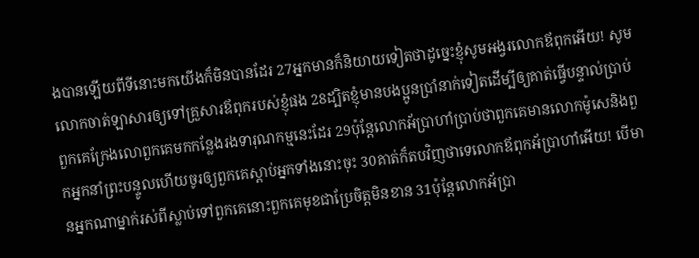ងបានឡើយពីទីនោះមកយើងក៏មិនបានដែរ 27អ្នកមានក៏និយាយទៀតថាដូច្នេះខ្ញុំសូមអង្វរលោកឪពុកអើយ! សូមលោកចាត់ឡាសារឲ្យទៅគ្រួសារឪពុករបស់ខ្ញុំផង 28ដ្បិតខ្ញុំមានបងប្អូនប្រាំនាក់ទៀតដើម្បីឲ្យគាត់ធ្វើបន្ទាល់ប្រាប់ពួកគេក្រែងលោពួកគេមកកន្លែងរងទារុណកម្មនេះដែរ 29ប៉ុន្ដែលោកអ័ប្រាហាំប្រាប់ថាពួកគេមានលោកម៉ូសេនិងពួកអ្នកនាំព្រះបន្ទូលហើយចូរឲ្យពួកគេស្ដាប់អ្នកទាំងនោះចុះ 30គាត់ក៏តបវិញថាទេលោកឪពុកអ័ប្រាហាំអើយ! បើមានអ្នកណាម្នាក់រស់ពីស្លាប់ទៅពួកគេនោះពួកគេមុខជាប្រែចិត្ដមិនខាន 31ប៉ុន្ដែលោកអ័ប្រា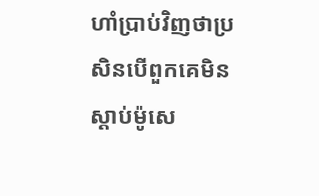ហាំប្រាប់វិញថាប្រសិនបើពួកគេមិនស្ដាប់ម៉ូសេ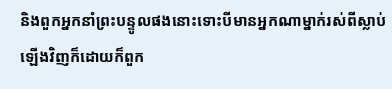និងពួកអ្នកនាំព្រះបន្ទូលផងនោះទោះបីមានអ្នកណាម្នាក់រស់ពីស្លាប់ឡើងវិញក៏ដោយក៏ពួក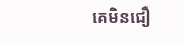គេមិនជឿ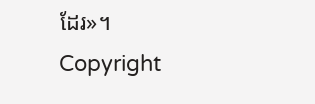ដែរ»។
Copyright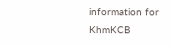information for KhmKCB